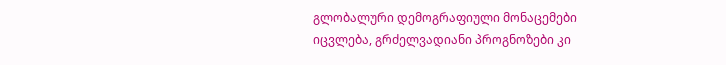გლობალური დემოგრაფიული მონაცემები იცვლება, გრძელვადიანი პროგნოზები კი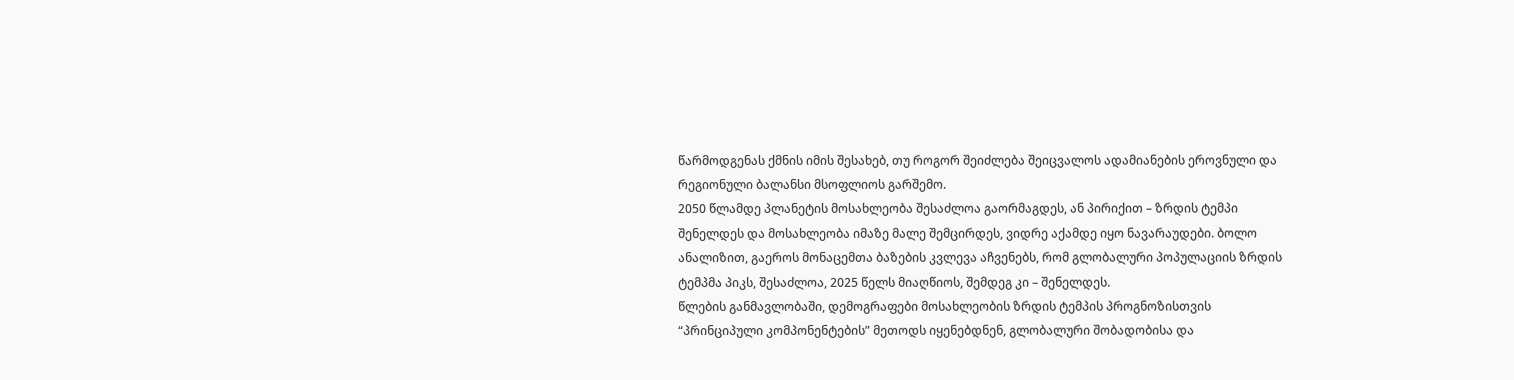წარმოდგენას ქმნის იმის შესახებ, თუ როგორ შეიძლება შეიცვალოს ადამიანების ეროვნული და რეგიონული ბალანსი მსოფლიოს გარშემო.
2050 წლამდე პლანეტის მოსახლეობა შესაძლოა გაორმაგდეს, ან პირიქით – ზრდის ტემპი შენელდეს და მოსახლეობა იმაზე მალე შემცირდეს, ვიდრე აქამდე იყო ნავარაუდები. ბოლო ანალიზით, გაეროს მონაცემთა ბაზების კვლევა აჩვენებს, რომ გლობალური პოპულაციის ზრდის ტემპმა პიკს, შესაძლოა, 2025 წელს მიაღწიოს, შემდეგ კი – შენელდეს.
წლების განმავლობაში, დემოგრაფები მოსახლეობის ზრდის ტემპის პროგნოზისთვის “პრინციპული კომპონენტების” მეთოდს იყენებდნენ, გლობალური შობადობისა და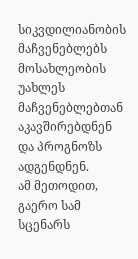სიკვდილიანობის მაჩვენებლებს მოსახლეობის უახლეს მაჩვენებლებთან აკავშირებდნენ და პროგნოზს ადგენდნენ.
ამ მეთოდით, გაერო სამ სცენარს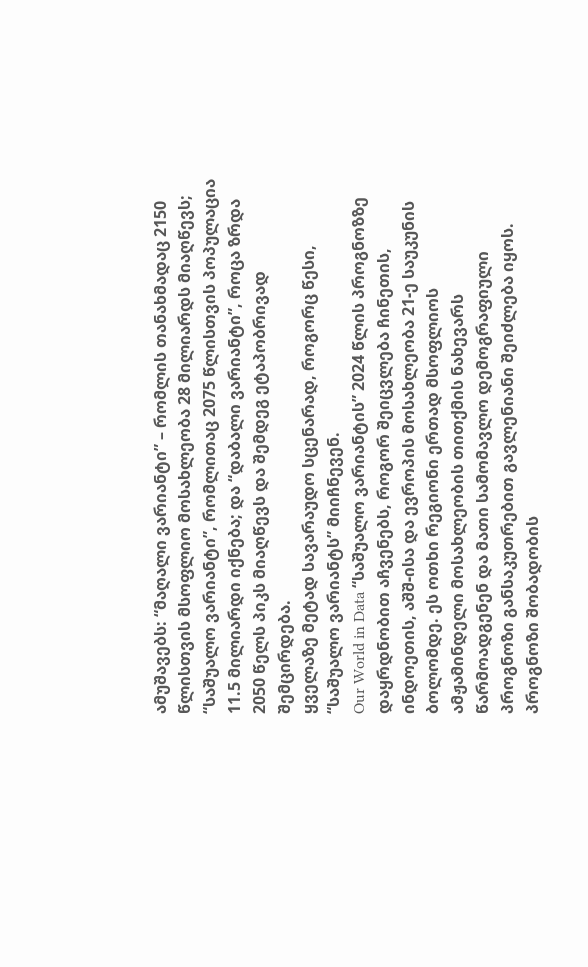ამუშავებს: “მაღალი ვარიანტი” – რომლის თანახმადაც 2150 წლისთვის მსოფლიო მოსახლეობა 28 მილიარდს მიაღწევს; “საშუალო ვარიანტი”, რომლითაც 2075 წლისთვის პოპულაცია 11.5 მილიარდი იქნება; და “დაბალი ვარიანტი”, როცა ზრდა 2050 წელს პიკს მიაღწევს და შემდეგ ეტაპობრივად შემცირდება.
ყველაზე მეტად სავარაუდო სცენარად, როგორც წესი, “საშუალო ვარიანტს” მიიჩნევენ.
Our World in Data “საშუალო ვარიანტის” 2024 წლის პროგნოზზე დაყრდნობით აჩვენებს, როგორ შეიცვლება ჩინეთის, ინდოეთის, აშშ-ისა და ევროპის მოსახლეობა 21-ე საუკუნის ბოლომდე. ეს ოთხი რეგიონი ერთად მსოფლიოს ამჟამინდელი მოსახლეობის თითქმის ნახევარს წარმოადგენენ და მათი სამომავლო დემოგრაფიული პროგნოზი განსაკუთრებით გავლენიანი შეიძლება იყოს.
პროგნოზი შობადობის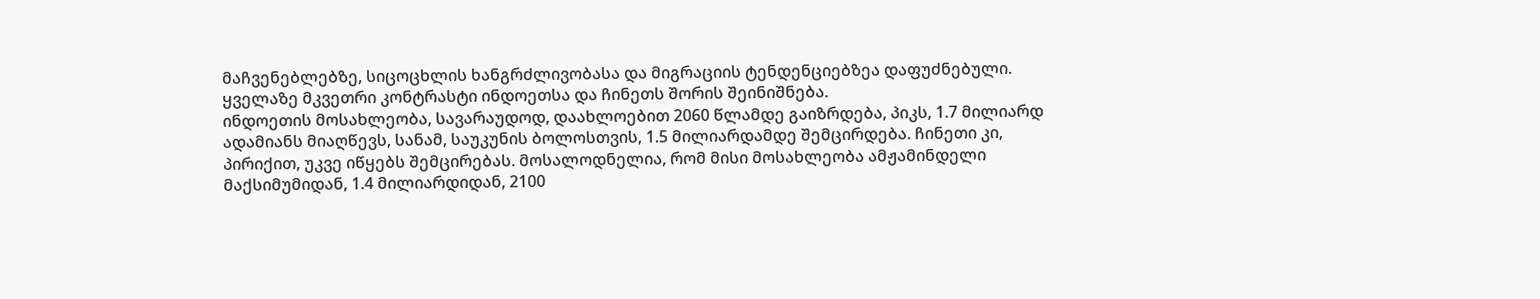მაჩვენებლებზე, სიცოცხლის ხანგრძლივობასა და მიგრაციის ტენდენციებზეა დაფუძნებული. ყველაზე მკვეთრი კონტრასტი ინდოეთსა და ჩინეთს შორის შეინიშნება.
ინდოეთის მოსახლეობა, სავარაუდოდ, დაახლოებით 2060 წლამდე გაიზრდება, პიკს, 1.7 მილიარდ ადამიანს მიაღწევს, სანამ, საუკუნის ბოლოსთვის, 1.5 მილიარდამდე შემცირდება. ჩინეთი კი, პირიქით, უკვე იწყებს შემცირებას. მოსალოდნელია, რომ მისი მოსახლეობა ამჟამინდელი მაქსიმუმიდან, 1.4 მილიარდიდან, 2100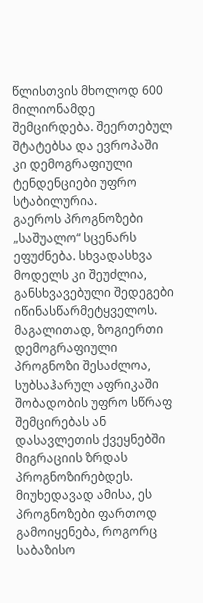წლისთვის მხოლოდ 600 მილიონამდე შემცირდება. შეერთებულ შტატებსა და ევროპაში კი დემოგრაფიული ტენდენციები უფრო სტაბილურია.
გაეროს პროგნოზები „საშუალო“ სცენარს ეფუძნება. სხვადასხვა მოდელს კი შეუძლია, განსხვავებული შედეგები იწინასწარმეტყველოს. მაგალითად, ზოგიერთი დემოგრაფიული პროგნოზი შესაძლოა, სუბსაჰარულ აფრიკაში შობადობის უფრო სწრაფ შემცირებას ან დასავლეთის ქვეყნებში მიგრაციის ზრდას პროგნოზირებდეს. მიუხედავად ამისა, ეს პროგნოზები ფართოდ გამოიყენება, როგორც საბაზისო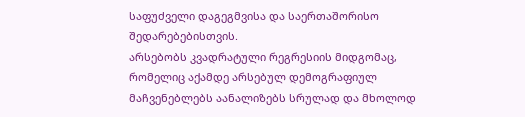საფუძველი დაგეგმვისა და საერთაშორისო შედარებებისთვის.
არსებობს კვადრატული რეგრესიის მიდგომაც, რომელიც აქამდე არსებულ დემოგრაფიულ მაჩვენებლებს აანალიზებს სრულად და მხოლოდ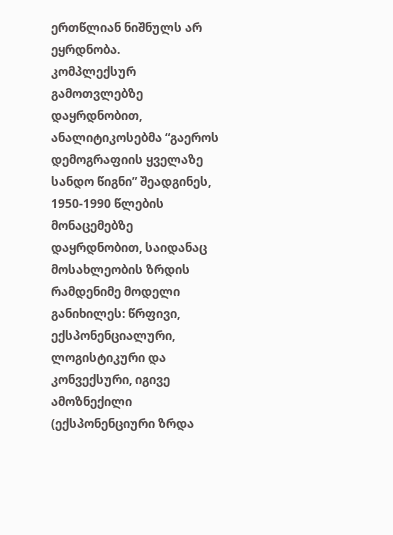ერთწლიან ნიშნულს არ ეყრდნობა.
კომპლექსურ გამოთვლებზე დაყრდნობით, ანალიტიკოსებმა “გაეროს დემოგრაფიის ყველაზე სანდო წიგნი” შეადგინეს, 1950-1990 წლების მონაცემებზე დაყრდნობით, საიდანაც მოსახლეობის ზრდის რამდენიმე მოდელი განიხილეს: წრფივი, ექსპონენციალური, ლოგისტიკური და კონვექსური, იგივე ამოზნექილი (ექსპონენციური ზრდა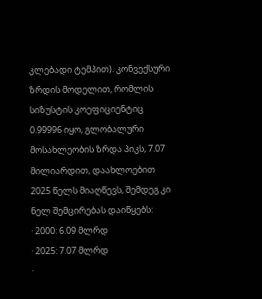კლებადი ტემპით). კონვექსური ზრდის მოდელით, რომლის სიზუსტის კოეფიციენტიც 0.99996 იყო, გლობალური მოსახლეობის ზრდა პიკს, 7.07 მილიარდით, დაახლოებით 2025 წელს მიაღწევს, შემდეგ კი ნელ შემცირებას დაიწყებს:
· 2000: 6.09 მლრდ
· 2025: 7.07 მლრდ
·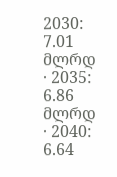2030: 7.01 მლრდ
· 2035: 6.86 მლრდ
· 2040: 6.64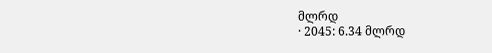მლრდ
· 2045: 6.34 მლრდ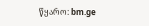წყარო: bm.ge